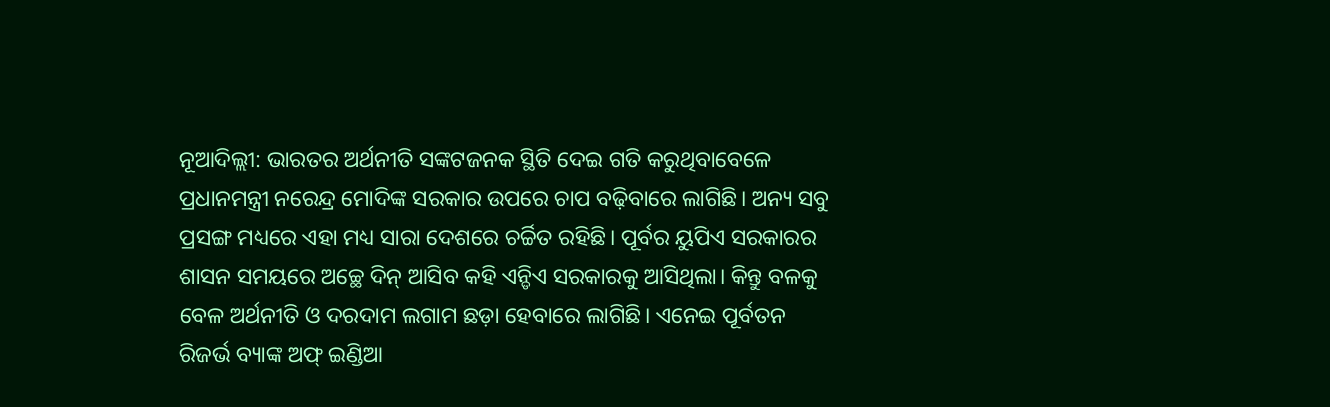ନୂଆଦିଲ୍ଲୀ: ଭାରତର ଅର୍ଥନୀତି ସଙ୍କଟଜନକ ସ୍ଥିତି ଦେଇ ଗତି କରୁଥିବାବେଳେ ପ୍ରଧାନମନ୍ତ୍ରୀ ନରେନ୍ଦ୍ର ମୋଦିଙ୍କ ସରକାର ଉପରେ ଚାପ ବଢ଼ିବାରେ ଲାଗିଛି। ଅନ୍ୟ ସବୁ ପ୍ରସଙ୍ଗ ମଧ୍ୟରେ ଏହା ମଧ୍ୟ ସାରା ଦେଶରେ ଚର୍ଚ୍ଚିତ ରହିଛି। ପୂର୍ବର ୟୁପିଏ ସରକାରର ଶାସନ ସମୟରେ ଅଚ୍ଛେ ଦିନ୍ ଆସିବ କହି ଏନ୍ଡିଏ ସରକାରକୁ ଆସିଥିଲା। କିନ୍ତୁ ବଳକୁ ବେଳ ଅର୍ଥନୀତି ଓ ଦରଦାମ ଲଗାମ ଛଡ଼ା ହେବାରେ ଲାଗିଛି। ଏନେଇ ପୂର୍ବତନ ରିଜର୍ଭ ବ୍ୟାଙ୍କ ଅଫ୍ ଇଣ୍ଡିଆ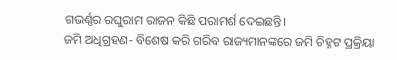ଗଭର୍ଣ୍ଣର ରଘୁରାମ ରାଜନ କିଛି ପରାମର୍ଶ ଦେଇଛନ୍ତି।
ଜମି ଅଧିଗ୍ରହଣ- ବିଶେଷ କରି ଗରିବ ରାଜ୍ୟମାନଙ୍କରେ ଜମି ଚିହ୍ନଟ ପ୍ରକ୍ରିୟା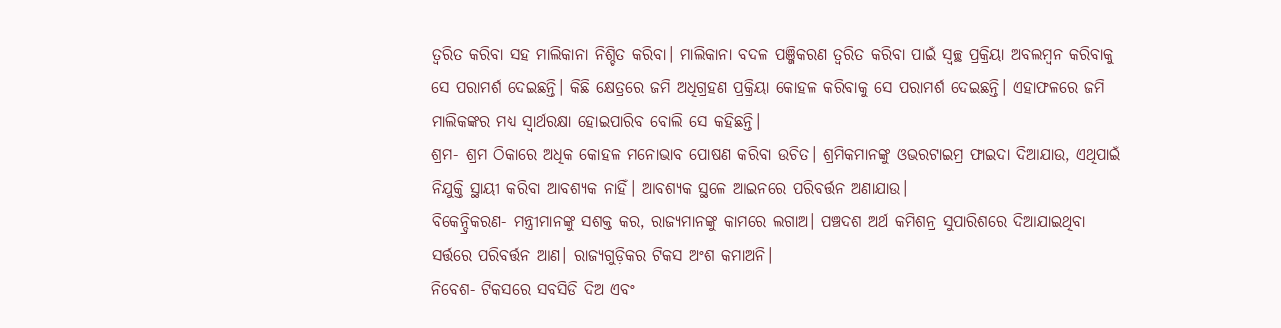ତ୍ୱରିତ କରିବା ସହ ମାଲିକାନା ନିଶ୍ଚିତ କରିବା। ମାଲିକାନା ବଦଳ ପଞ୍ଜିକରଣ ତ୍ୱରିତ କରିବା ପାଇଁ ସ୍ୱଚ୍ଛ ପ୍ରକ୍ରିୟା ଅବଲମ୍ବନ କରିବାକୁ ସେ ପରାମର୍ଶ ଦେଇଛନ୍ତି। କିଛି କ୍ଷେତ୍ରରେ ଜମି ଅଧିଗ୍ରହଣ ପ୍ରକ୍ରିୟା କୋହଳ କରିବାକୁ ସେ ପରାମର୍ଶ ଦେଇଛନ୍ତି। ଏହାଫଳରେ ଜମି ମାଲିକଙ୍କର ମଧ୍ୟ ସ୍ୱାର୍ଥରକ୍ଷା ହୋଇପାରିବ ବୋଲି ସେ କହିଛନ୍ତି।
ଶ୍ରମ- ଶ୍ରମ ଠିକାରେ ଅଧିକ କୋହଳ ମନୋଭାବ ପୋଷଣ କରିବା ଉଚିତ। ଶ୍ରମିକମାନଙ୍କୁ ଓଭରଟାଇମ୍ର ଫାଇଦା ଦିଆଯାଉ, ଏଥିପାଇଁ ନିଯୁକ୍ତି ସ୍ଥାୟୀ କରିବା ଆବଶ୍ୟକ ନାହିଁ। ଆବଶ୍ୟକ ସ୍ଥଳେ ଆଇନରେ ପରିବର୍ତ୍ତନ ଅଣାଯାଉ।
ବିକେନ୍ଦ୍ରିକରଣ- ମନ୍ତ୍ରୀମାନଙ୍କୁ ସଶକ୍ତ କର, ରାଜ୍ୟମାନଙ୍କୁ କାମରେ ଲଗାଅ। ପଞ୍ଚଦଶ ଅର୍ଥ କମିଶନ୍ର ସୁପାରିଶରେ ଦିଆଯାଇଥିବା ସର୍ତ୍ତରେ ପରିବର୍ତ୍ତନ ଆଣ। ରାଜ୍ୟଗୁଡ଼ିକର ଟିକସ ଅଂଶ କମାଅନି।
ନିବେଶ- ଟିକସରେ ସବସିଡି ଦିଅ ଏବଂ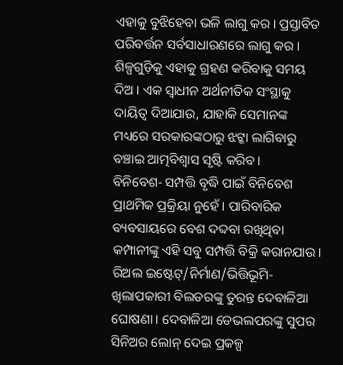ଏହାକୁ ବୁଝିହେବା ଭଳି ଲାଗୁ କର। ପ୍ରସ୍ତାବିତ ପରିବର୍ତ୍ତନ ସର୍ବସାଧାରଣରେ ଲାଗୁ କର। ଶିଳ୍ପଗୁଡ଼ିକୁ ଏହାକୁ ଗ୍ରହଣ କରିବାକୁ ସମୟ ଦିଅ। ଏକ ସ୍ୱାଧୀନ ଅର୍ଥନୀତିକ ସଂସ୍ଥାକୁ ଦାୟିତ୍ୱ ଦିଆଯାଉ, ଯାହାକି ସେମାନଙ୍କ ମଧ୍ୟରେ ସରକାରଙ୍କଠାରୁ ଝଟ୍କା ଲାଗିବାରୁ ବଞ୍ଚାଇ ଆତ୍ମବିଶ୍ୱାସ ସୃଷ୍ଟି କରିବ।
ବିନିବେଶ- ସମ୍ପତ୍ତି ବୃଦ୍ଧି ପାଇଁ ବିନିବେଶ ପ୍ରାଥମିକ ପ୍ରକ୍ରିୟା ନୁହେଁ। ପାରିବାରିକ ବ୍ୟବସାୟରେ ବେଶ ଦବ୍ଦବା ରଖିଥିବା କମ୍ପାନୀଙ୍କୁ ଏହି ସବୁ ସମ୍ପତ୍ତି ବିକ୍ରି କରାନଯାଉ।
ରିଅଲ ଇଷ୍ଟେଟ୍/ନିର୍ମାଣ/ଭିତ୍ତିଭୂମି- ଖିଲାପକାରୀ ବିଲଡରଙ୍କୁ ତୁରନ୍ତ ଦେବାଳିଆ ଘୋଷଣା। ଦେବାଳିଆ ଡେଭଲପରଙ୍କୁ ସୁପର ସିନିଅର ଲୋନ୍ ଦେଇ ପ୍ରକଳ୍ପ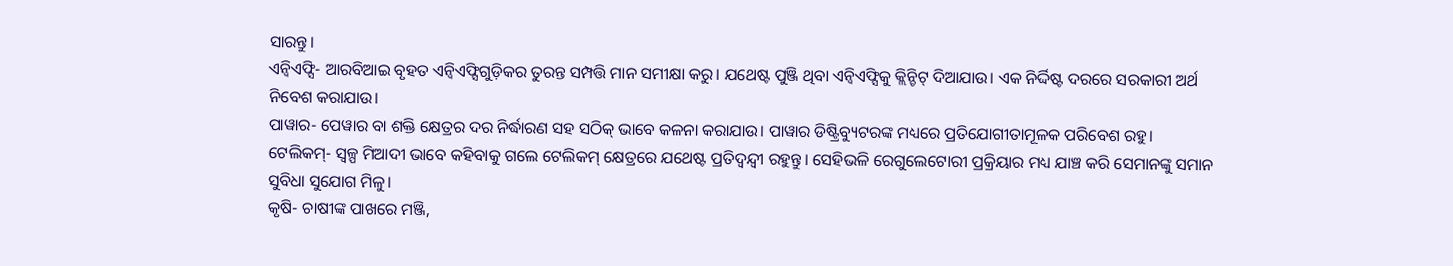ସାରନ୍ତୁ।
ଏନ୍ବିଏଫ୍ସି- ଆରବିଆଇ ବୃହତ ଏନ୍ବିଏଫ୍ସିଗୁଡ଼ିକର ତୁରନ୍ତ ସମ୍ପତ୍ତି ମାନ ସମୀକ୍ଷା କରୁ। ଯଥେଷ୍ଟ ପୁଞ୍ଜି ଥିବା ଏନ୍ବିଏଫ୍ସିକୁ କ୍ଲିନ୍ଚିଟ୍ ଦିଆଯାଉ। ଏକ ନିର୍ଦ୍ଦିଷ୍ଟ ଦରରେ ସରକାରୀ ଅର୍ଥ ନିବେଶ କରାଯାଉ।
ପାୱାର- ପେୱାର ବା ଶକ୍ତି କ୍ଷେତ୍ରର ଦର ନିର୍ଦ୍ଧାରଣ ସହ ସଠିକ୍ ଭାବେ କଳନା କରାଯାଉ। ପାୱାର ଡିଷ୍ଟ୍ରିବ୍ୟୁଟରଙ୍କ ମଧ୍ୟରେ ପ୍ରତିଯୋଗୀତାମୂଳକ ପରିବେଶ ରହୁ।
ଟେଲିକମ୍- ସ୍ୱଳ୍ପ ମିଆଦୀ ଭାବେ କହିବାକୁ ଗଲେ ଟେଲିକମ୍ କ୍ଷେତ୍ରରେ ଯଥେଷ୍ଟ ପ୍ରତିଦ୍ୱନ୍ଦ୍ୱୀ ରହୁନ୍ତୁ। ସେହିଭଳି ରେଗୁଲେଟୋରୀ ପ୍ରକ୍ରିୟାର ମଧ୍ୟ ଯାଞ୍ଚ କରି ସେମାନଙ୍କୁ ସମାନ ସୁବିଧା ସୁଯୋଗ ମିଳୁ।
କୃଷି- ଚାଷୀଙ୍କ ପାଖରେ ମଞ୍ଜି,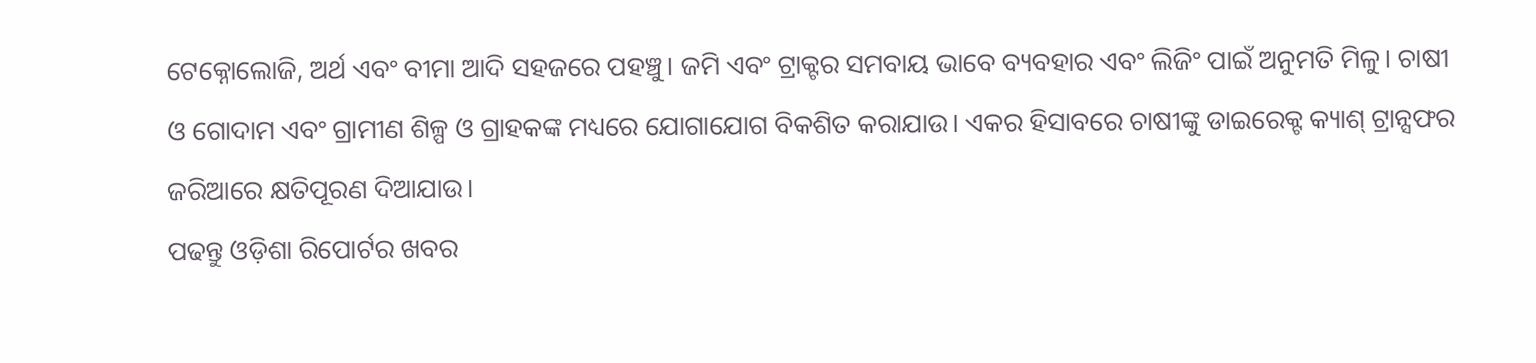ଟେକ୍ନୋଲୋଜି, ଅର୍ଥ ଏବଂ ବୀମା ଆଦି ସହଜରେ ପହଞ୍ଚୁ। ଜମି ଏବଂ ଟ୍ରାକ୍ଟର ସମବାୟ ଭାବେ ବ୍ୟବହାର ଏବଂ ଲିଜିଂ ପାଇଁ ଅନୁମତି ମିଳୁ। ଚାଷୀ ଓ ଗୋଦାମ ଏବଂ ଗ୍ରାମୀଣ ଶିଳ୍ପ ଓ ଗ୍ରାହକଙ୍କ ମଧ୍ୟରେ ଯୋଗାଯୋଗ ବିକଶିତ କରାଯାଉ। ଏକର ହିସାବରେ ଚାଷୀଙ୍କୁ ଡାଇରେକ୍ଟ କ୍ୟାଶ୍ ଟ୍ରାନ୍ସଫର ଜରିଆରେ କ୍ଷତିପୂରଣ ଦିଆଯାଉ।
ପଢନ୍ତୁ ଓଡ଼ିଶା ରିପୋର୍ଟର ଖବର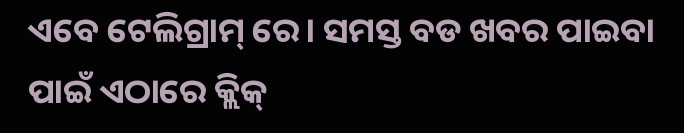ଏବେ ଟେଲିଗ୍ରାମ୍ ରେ। ସମସ୍ତ ବଡ ଖବର ପାଇବା ପାଇଁ ଏଠାରେ କ୍ଲିକ୍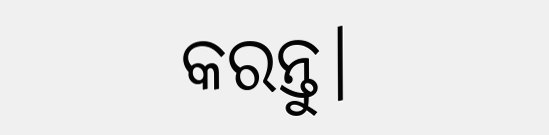କରନ୍ତୁ।